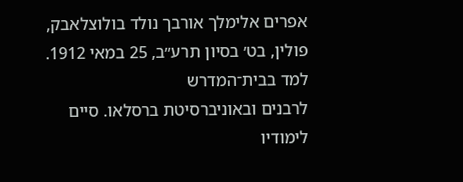אפרים אלימלך אורבך נולד בולוצלאבק, פולין, בט׳ בסיון תרע״ב, 25 במאי 1912. למד בבית־המדרש
לרבנים ובאוניברסיטת ברסלאו. סיים לימודיו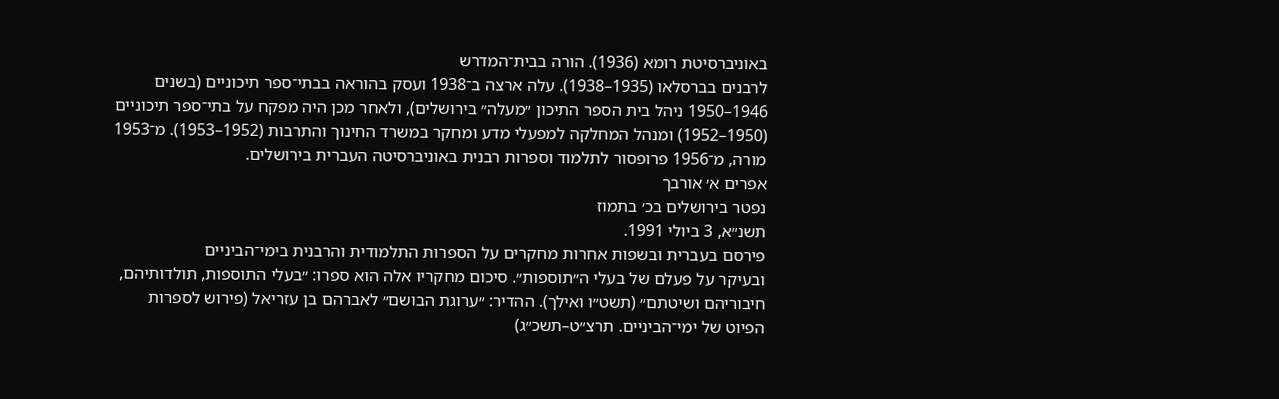באוניברסיטת רומא (1936). הורה בבית־המדרש
לרבנים בברסלאו (1935–1938). עלה ארצה ב־1938 ועסק בהוראה בבתי־ספר תיכוניים (בשנים
1946–1950 ניהל בית הספר התיכון ״מעלה״ בירושלים), ולאחר מכן היה מפקח על בתי־ספר תיכוניים
(1950–1952) ומנהל המחלקה למפעלי מדע ומחקר במשרד החינוך והתרבות (1952–1953). מ־1953
מורה, מ־1956 פרופסור לתלמוד וספרות רבנית באוניברסיטה העברית בירושלים.
אפרים א׳ אורבך
נפטר בירושלים בכ׳ בתמוז
תשנ״א, 3 ביולי 1991.
פירסם בעברית ובשפות אחרות מחקרים על הספרות התלמודית והרבנית בימי־הביניים
ובעיקר על פעלם של בעלי ה״תוספות״. סיכום מחקריו אלה הוא ספרו: ״בעלי התוספות, תולדותיהם,
חיבוריהם ושיטתם״ (תשט״ו ואילך). ההדיר: ״ערוגת הבושם״ לאברהם בן עזריאל (פירוש לספרות
הפיוט של ימי־הביניים. תרצ״ט–תשכ״ג)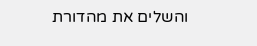והשלים את מהדורת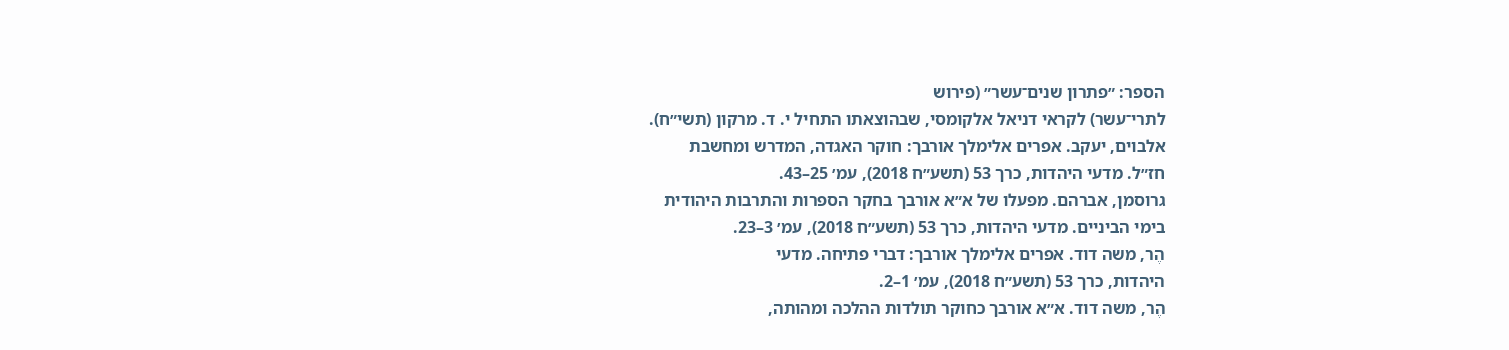הספר: ״פתרון שנים־עשר״ (פירוש
לתרי־עשר) לקראי דניאל אלקומסי, שבהוצאתו התחיל י. ד. מרקון (תשי״ח).
אלבוים, יעקב. אפרים אלימלך אורבך: חוקר האגדה, המדרש ומחשבת
חז״ל. מדעי היהדות, כרך 53 (תשע״ח 2018), עמ׳ 25–43.
גרוסמן, אברהם. מפעלו של א״א אורבך בחקר הספרות והתרבות היהודית
בימי הביניים. מדעי היהדות, כרך 53 (תשע״ח 2018), עמ׳ 3–23.
הֶר, משה דוד. אפרים אלימלך אורבך: דברי פתיחה. מדעי
היהדות, כרך 53 (תשע״ח 2018), עמ׳ 1–2.
הֶר, משה דוד. א״א אורבך כחוקר תולדות ההלכה ומהותה,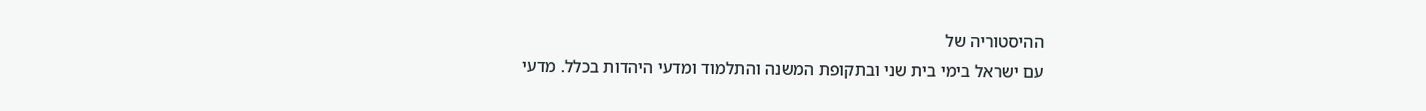ההיסטוריה של
עם ישראל בימי בית שני ובתקופת המשנה והתלמוד ומדעי היהדות בכלל. מדעי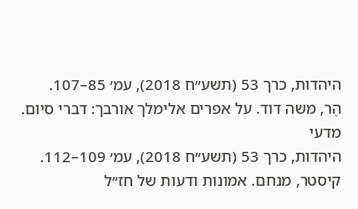היהדות, כרך 53 (תשע״ח 2018), עמ׳ 85–107.
הֶר, משה דוד. על אפרים אלימלך אורבך: דברי סיום. מדעי
היהדות, כרך 53 (תשע״ח 2018), עמ׳ 109–112.
קיסטר, מנחם. אמונות ודעות של חז״ל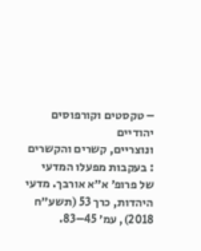– טקסטים וקורפוסים יהודיים
ונוצריים, קשרים והקשרים : בעקבות מפעלו המדעי של פרופ׳ א״א אורבך. מדעי
היהדות, כרך 53 (תשע״ח 2018), עמ׳ 45–83.